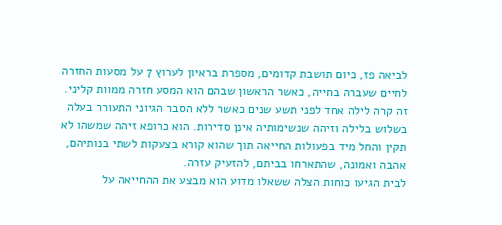לביאה פז, כיום תושבת קדומים, מספרת בראיון לערוץ 7 על מסעות החזרה לחיים שעברה בחייה, כאשר הראשון שבהם הוא המסע חזרה ממוות קליני.
זה קרה לילה אחד לפני תשע שנים כאשר ללא הסבר הגיוני התעורר בעלה בשלוש בלילה וזיהה שנשימותיה אינן סדירות. הוא כרופא זיהה שמשהו לא תקין והחל מיד בפעולות החייאה תוך שהוא קורא בצעקות לשתי בנותיהם, אהבה ואמונה, שהתארחו בביתם, להזעיק עזרה.
לבית הגיעו כוחות הצלה ששאלו מדוע הוא מבצע את ההחייאה על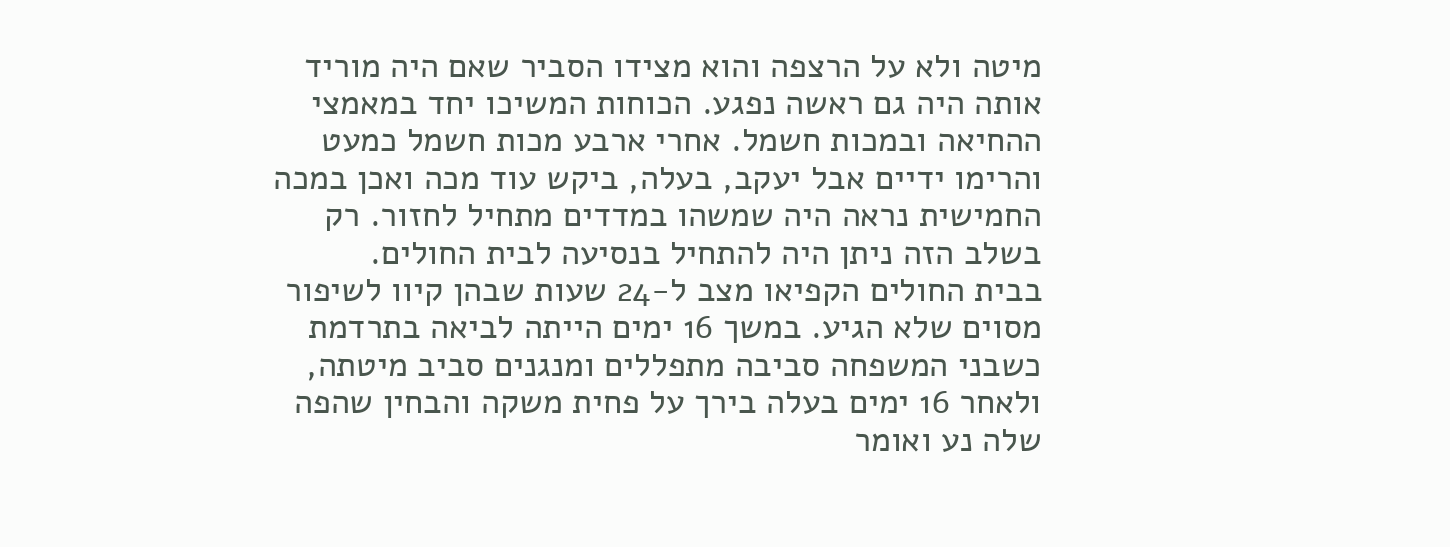מיטה ולא על הרצפה והוא מצידו הסביר שאם היה מוריד אותה היה גם ראשה נפגע. הכוחות המשיכו יחד במאמצי ההחיאה ובמכות חשמל. אחרי ארבע מכות חשמל כמעט והרימו ידיים אבל יעקב, בעלה, ביקש עוד מכה ואכן במכה החמישית נראה היה שמשהו במדדים מתחיל לחזור. רק בשלב הזה ניתן היה להתחיל בנסיעה לבית החולים.
בבית החולים הקפיאו מצב ל-24 שעות שבהן קיוו לשיפור מסוים שלא הגיע. במשך 16 ימים הייתה לביאה בתרדמת כשבני המשפחה סביבה מתפללים ומנגנים סביב מיטתה, ולאחר 16 ימים בעלה בירך על פחית משקה והבחין שהפה שלה נע ואומר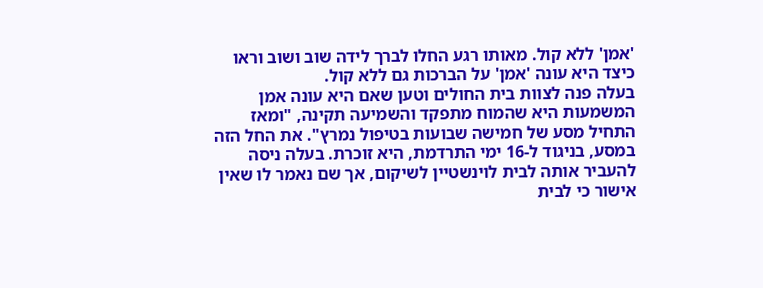'אמן' ללא קול. מאותו רגע החלו לברך לידה שוב ושוב וראו כיצד היא עונה 'אמן' על הברכות גם ללא קול.
בעלה פנה לצוות בית החולים וטען שאם היא עונה אמן המשמעות היא שהמוח מתפקד והשמיעה תקינה, "ומאז התחיל מסע של חמישה שבועות בטיפול נמרץ". את החל הזה במסע, בניגוד ל-16 ימי התרדמת, היא זוכרת. בעלה ניסה להעביר אותה לבית לוינשטיין לשיקום, אך שם נאמר לו שאין אישור כי לבית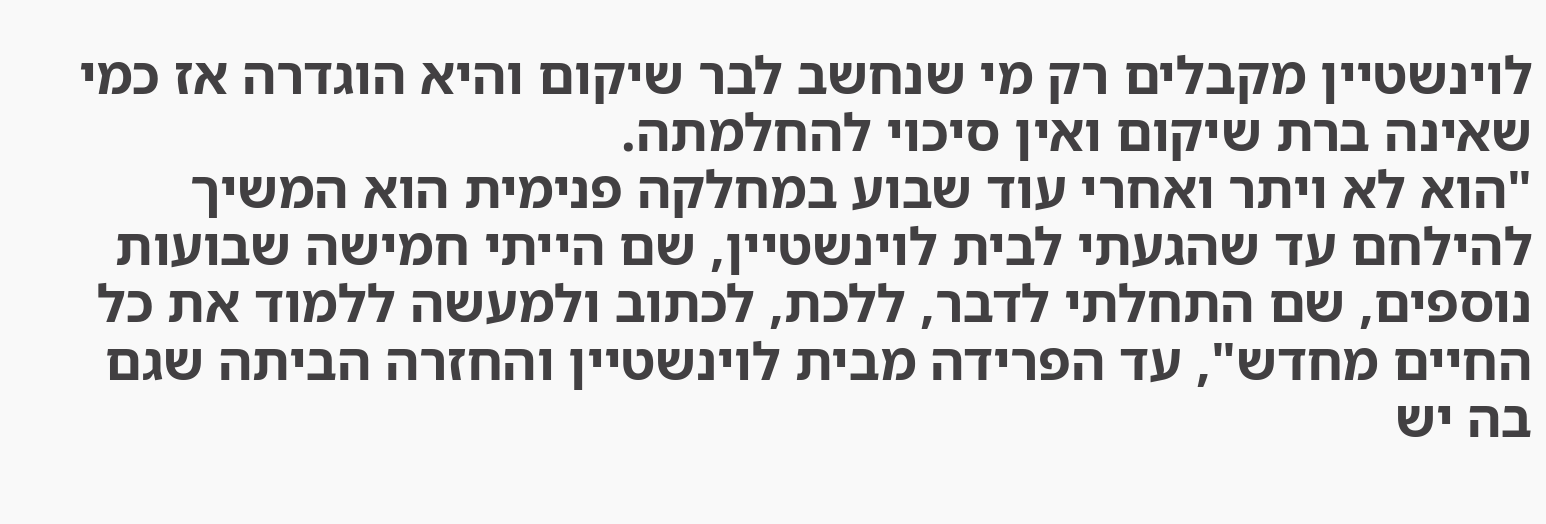לוינשטיין מקבלים רק מי שנחשב לבר שיקום והיא הוגדרה אז כמי שאינה ברת שיקום ואין סיכוי להחלמתה.
"הוא לא ויתר ואחרי עוד שבוע במחלקה פנימית הוא המשיך להילחם עד שהגעתי לבית לוינשטיין, שם הייתי חמישה שבועות נוספים, שם התחלתי לדבר, ללכת, לכתוב ולמעשה ללמוד את כל החיים מחדש", עד הפרידה מבית לוינשטיין והחזרה הביתה שגם בה יש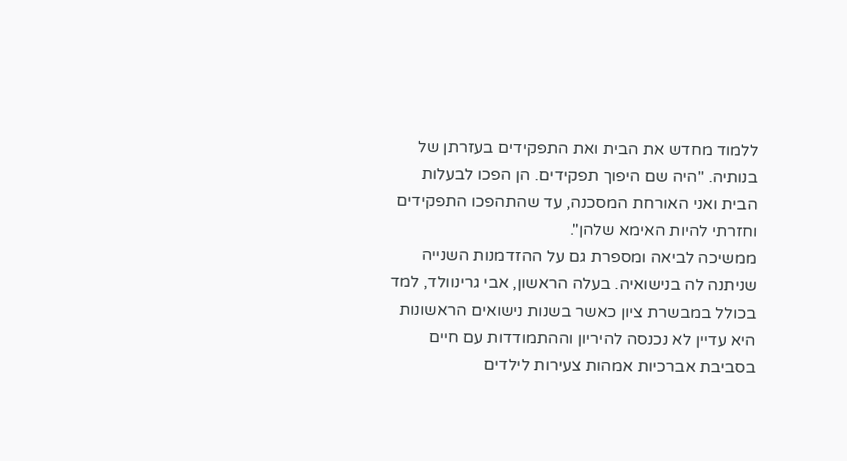ללמוד מחדש את הבית ואת התפקידים בעזרתן של בנותיה. "היה שם היפוך תפקידים. הן הפכו לבעלות הבית ואני האורחת המסכנה, עד שהתהפכו התפקידים וחזרתי להיות האימא שלהן".
ממשיכה לביאה ומספרת גם על ההזדמנות השנייה שניתנה לה בנישואיה. בעלה הראשון, אבי גרינוולד, למד בכולל במבשרת ציון כאשר בשנות נישואים הראשונות היא עדיין לא נכנסה להיריון וההתמודדות עם חיים בסביבת אברכיות אמהות צעירות לילדים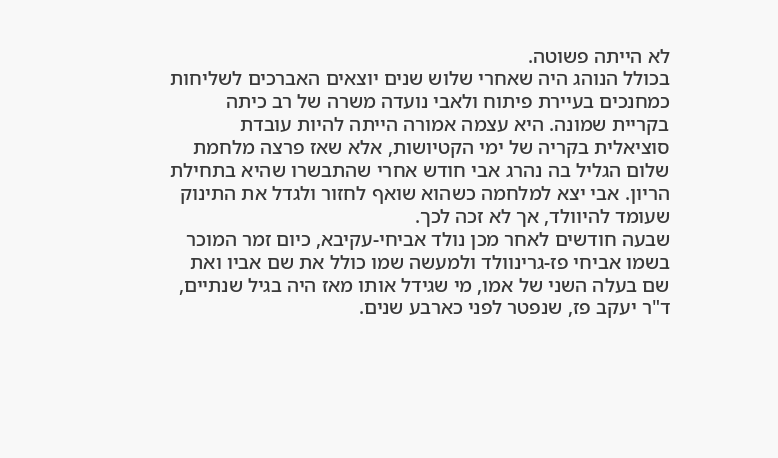לא הייתה פשוטה.
בכולל הנוהג היה שאחרי שלוש שנים יוצאים האברכים לשליחות כמחנכים בעיירת פיתוח ולאבי נועדה משרה של רב כיתה בקריית שמונה. היא עצמה אמורה הייתה להיות עובדת סוציאלית בקריה של ימי הקטיושות, אלא שאז פרצה מלחמת שלום הגליל בה נהרג אבי חודש אחרי שהתבשרו שהיא בתחילת הריון. אבי יצא למלחמה כשהוא שואף לחזור ולגדל את התינוק שעומד להיוולד, אך לא זכה לכך.
שבעה חודשים לאחר מכן נולד אביחי-עקיבא, כיום זמר המוכר בשמו אביחי פז-גרינוולד ולמעשה שמו כולל את שם אביו ואת שם בעלה השני של אמו, מי שגידל אותו מאז היה בגיל שנתיים, ד"ר יעקב פז, שנפטר לפני כארבע שנים.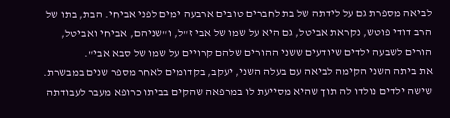לביאה מספרת גם על לידתה של בת לחברים טובים ארבעה ימים לפני אביחי. הבת, בתו של הרב דודי פוטש, נקראת אביטל, גם היא על שמו של אבי ז"ל, ו"שניהם, אביחי ואביטל, הורים לשבעה ילדים שיודעים ששני ההורים שלהם קרויים על שמו של סבא אבי".
את ביתה השני הקימה לביאה עם בעלה השני, יעקב, בקדומים לאחר מספר שנים במבשרת. שישה ילדים נולדו לה תוך שהיא מסייעת לו במרפאה שהקים בביתו כרופא מעבר לעבודתה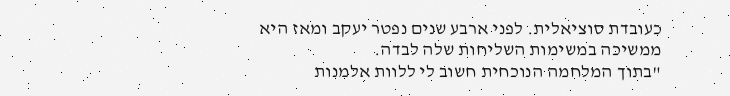כעובדת סוציאלית. לפני ארבע שנים נפטר יעקב ומאז היא ממשיכה במשימות השליחות שלה לבדה.
"בתוך המלחמה הנוכחית חשוב לי ללוות אלמנות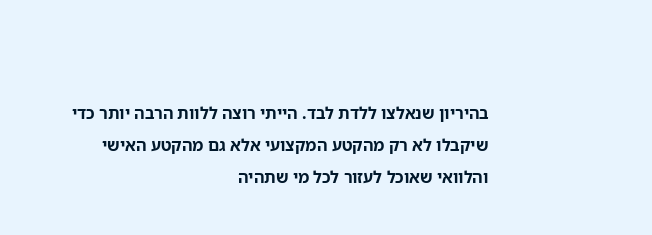בהיריון שנאלצו ללדת לבד. הייתי רוצה ללוות הרבה יותר כדי שיקבלו לא רק מהקטע המקצועי אלא גם מהקטע האישי והלוואי שאוכל לעזור לכל מי שתהיה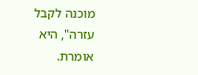מוכנה לקבל עזרה", היא אומרת.